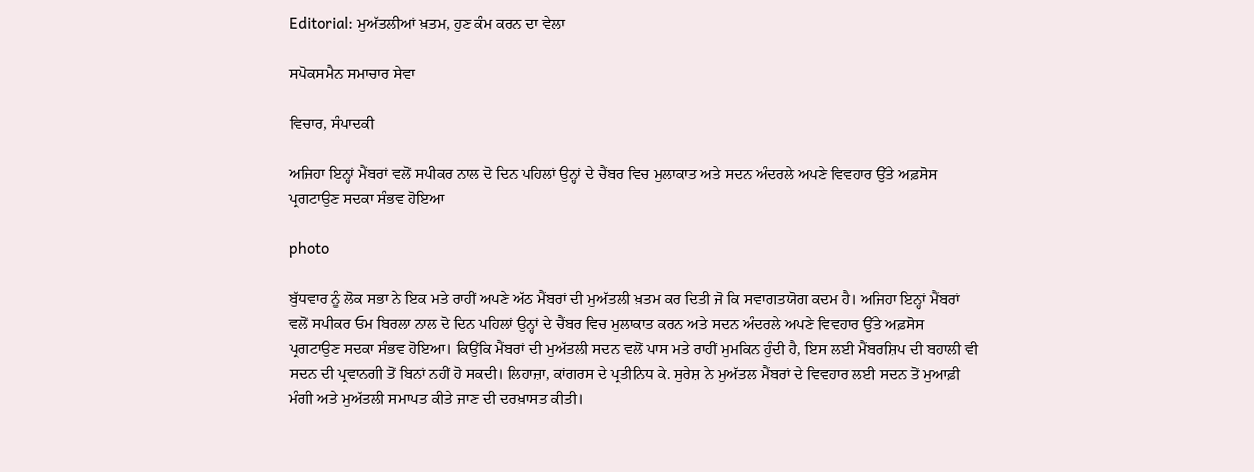Editorial: ਮੁਅੱਤਲੀਆਂ ਖ਼ਤਮ, ਹੁਣ ਕੰਮ ਕਰਨ ਦਾ ਵੇਲਾ

ਸਪੋਕਸਮੈਨ ਸਮਾਚਾਰ ਸੇਵਾ

ਵਿਚਾਰ, ਸੰਪਾਦਕੀ

ਅਜਿਹਾ ਇਨ੍ਹਾਂ ਮੈਂਬਰਾਂ ਵਲੋਂ ਸਪੀਕਰ ਨਾਲ ਦੋ ਦਿਨ ਪਹਿਲਾਂ ਉਨ੍ਹਾਂ ਦੇ ਚੈਂਬਰ ਵਿਚ ਮੁਲਾਕਾਤ ਅਤੇ ਸਦਨ ਅੰਦਰਲੇ ਅਪਣੇ ਵਿਵਹਾਰ ਉੱਤੇ ਅਫ਼ਸੋਸ ਪ੍ਰਗਟਾਉਣ ਸਦਕਾ ਸੰਭਵ ਹੋਇਆ

photo

ਬੁੱਧਵਾਰ ਨੂੰ ਲੋਕ ਸਭਾ ਨੇ ਇਕ ਮਤੇ ਰਾਹੀਂ ਅਪਣੇ ਅੱਠ ਮੈਂਬਰਾਂ ਦੀ ਮੁਅੱਤਲੀ ਖ਼ਤਮ ਕਰ ਦਿਤੀ ਜੋ ਕਿ ਸਵਾਗਤਯੋਗ ਕਦਮ ਹੈ। ਅਜਿਹਾ ਇਨ੍ਹਾਂ ਮੈਂਬਰਾਂ ਵਲੋਂ ਸਪੀਕਰ ਓਮ ਬਿਰਲਾ ਨਾਲ ਦੋ ਦਿਨ ਪਹਿਲਾਂ ਉਨ੍ਹਾਂ ਦੇ ਚੈਂਬਰ ਵਿਚ ਮੁਲਾਕਾਤ ਕਰਨ ਅਤੇ ਸਦਨ ਅੰਦਰਲੇ ਅਪਣੇ ਵਿਵਹਾਰ ਉੱਤੇ ਅਫ਼ਸੋਸ ਪ੍ਰਗਟਾਉਣ ਸਦਕਾ ਸੰਭਵ ਹੋਇਆ। ਕਿਉਂਕਿ ਮੈਂਬਰਾਂ ਦੀ ਮੁਅੱਤਲੀ ਸਦਨ ਵਲੋਂ ਪਾਸ ਮਤੇ ਰਾਹੀਂ ਮੁਮਕਿਨ ਹੁੰਦੀ ਹੈ, ਇਸ ਲਈ ਮੈਂਬਰਸ਼ਿਪ ਦੀ ਬਹਾਲੀ ਵੀ ਸਦਨ ਦੀ ਪ੍ਰਵਾਨਗੀ ਤੋਂ ਬਿਨਾਂ ਨਹੀਂ ਹੋ ਸਕਦੀ। ਲਿਹਾਜ਼ਾ, ਕਾਂਗਰਸ ਦੇ ਪ੍ਰਤੀਨਿਧ ਕੇ. ਸੁਰੇਸ਼ ਨੇ ਮੁਅੱਤਲ ਮੈਂਬਰਾਂ ਦੇ ਵਿਵਹਾਰ ਲਈ ਸਦਨ ਤੋਂ ਮੁਆਫ਼ੀ ਮੰਗੀ ਅਤੇ ਮੁਅੱਤਲੀ ਸਮਾਪਤ ਕੀਤੇ ਜਾਣ ਦੀ ਦਰਖ਼ਾਸਤ ਕੀਤੀ।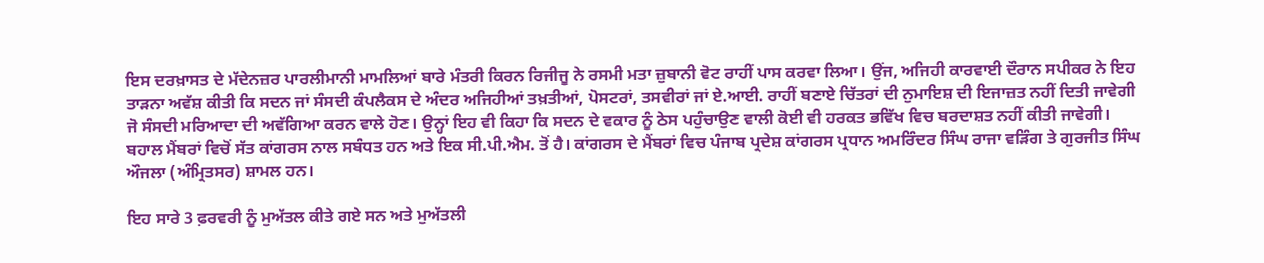ਇਸ ਦਰਖ਼ਾਸਤ ਦੇ ਮੱਦੇਨਜ਼ਰ ਪਾਰਲੀਮਾਨੀ ਮਾਮਲਿਆਂ ਬਾਰੇ ਮੰਤਰੀ ਕਿਰਨ ਰਿਜੀਜੂ ਨੇ ਰਸਮੀ ਮਤਾ ਜ਼ੁਬਾਨੀ ਵੋਟ ਰਾਹੀਂ ਪਾਸ ਕਰਵਾ ਲਿਆ। ਉਂਜ, ਅਜਿਹੀ ਕਾਰਵਾਈ ਦੌਰਾਨ ਸਪੀਕਰ ਨੇ ਇਹ ਤਾੜਨਾ ਅਵੱਸ਼ ਕੀਤੀ ਕਿ ਸਦਨ ਜਾਂ ਸੰਸਦੀ ਕੰਪਲੈਕਸ ਦੇ ਅੰਦਰ ਅਜਿਹੀਆਂ ਤਖ਼ਤੀਆਂ, ਪੋਸਟਰਾਂ, ਤਸਵੀਰਾਂ ਜਾਂ ਏ.ਆਈ. ਰਾਹੀਂ ਬਣਾਏ ਚਿੱਤਰਾਂ ਦੀ ਨੁਮਾਇਸ਼ ਦੀ ਇਜਾਜ਼ਤ ਨਹੀਂ ਦਿਤੀ ਜਾਵੇਗੀ ਜੋ ਸੰਸਦੀ ਮਰਿਆਦਾ ਦੀ ਅਵੱਗਿਆ ਕਰਨ ਵਾਲੇ ਹੋਣ। ਉਨ੍ਹਾਂ ਇਹ ਵੀ ਕਿਹਾ ਕਿ ਸਦਨ ਦੇ ਵਕਾਰ ਨੂੰ ਠੇਸ ਪਹੁੰਚਾਉਣ ਵਾਲੀ ਕੋਈ ਵੀ ਹਰਕਤ ਭਵਿੱਖ ਵਿਚ ਬਰਦਾਸ਼ਤ ਨਹੀਂ ਕੀਤੀ ਜਾਵੇਗੀ। ਬਹਾਲ ਮੈਂਬਰਾਂ ਵਿਚੋਂ ਸੱਤ ਕਾਂਗਰਸ ਨਾਲ ਸਬੰਧਤ ਹਨ ਅਤੇ ਇਕ ਸੀ.ਪੀ.ਐਮ. ਤੋਂ ਹੈ। ਕਾਂਗਰਸ ਦੇ ਮੈਂਬਰਾਂ ਵਿਚ ਪੰਜਾਬ ਪ੍ਰਦੇਸ਼ ਕਾਂਗਰਸ ਪ੍ਰਧਾਨ ਅਮਰਿੰਦਰ ਸਿੰਘ ਰਾਜਾ ਵੜਿੰਗ ਤੇ ਗੁਰਜੀਤ ਸਿੰਘ ਔਜਲਾ (ਅੰਮ੍ਰਿਤਸਰ) ਸ਼ਾਮਲ ਹਨ।

ਇਹ ਸਾਰੇ 3 ਫ਼ਰਵਰੀ ਨੂੰ ਮੁਅੱਤਲ ਕੀਤੇ ਗਏ ਸਨ ਅਤੇ ਮੁਅੱਤਲੀ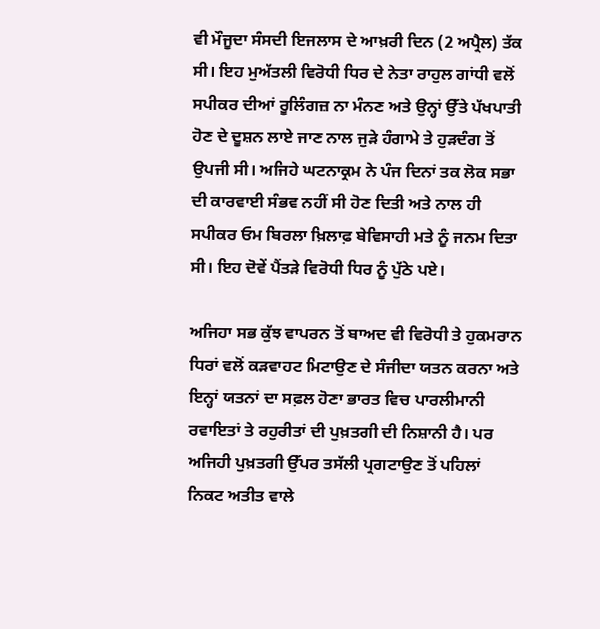ਵੀ ਮੌਜੂਦਾ ਸੰਸਦੀ ਇਜਲਾਸ ਦੇ ਆਖ਼ਰੀ ਦਿਨ (2 ਅਪ੍ਰੈਲ) ਤੱਕ ਸੀ। ਇਹ ਮੁਅੱਤਲੀ ਵਿਰੋਧੀ ਧਿਰ ਦੇ ਨੇਤਾ ਰਾਹੁਲ ਗਾਂਧੀ ਵਲੋਂ ਸਪੀਕਰ ਦੀਆਂ ਰੂਲਿੰਗਜ਼ ਨਾ ਮੰਨਣ ਅਤੇ ਉਨ੍ਹਾਂ ਉੱਤੇ ਪੱਖਪਾਤੀ ਹੋਣ ਦੇ ਦੂਸ਼ਨ ਲਾਏ ਜਾਣ ਨਾਲ ਜੁੜੇ ਹੰਗਾਮੇ ਤੇ ਹੁੜਦੰਗ ਤੋਂ ਉਪਜੀ ਸੀ। ਅਜਿਹੇ ਘਟਨਾਕ੍ਰਮ ਨੇ ਪੰਜ ਦਿਨਾਂ ਤਕ ਲੋਕ ਸਭਾ ਦੀ ਕਾਰਵਾਈ ਸੰਭਵ ਨਹੀਂ ਸੀ ਹੋਣ ਦਿਤੀ ਅਤੇ ਨਾਲ ਹੀ ਸਪੀਕਰ ਓਮ ਬਿਰਲਾ ਖ਼ਿਲਾਫ਼ ਬੇਵਿਸਾਹੀ ਮਤੇ ਨੂੰ ਜਨਮ ਦਿਤਾ ਸੀ। ਇਹ ਦੋਵੇਂ ਪੈਂਤੜੇ ਵਿਰੋਧੀ ਧਿਰ ਨੂੰ ਪੁੱਠੇ ਪਏ।

ਅਜਿਹਾ ਸਭ ਕੁੱਝ ਵਾਪਰਨ ਤੋਂ ਬਾਅਦ ਵੀ ਵਿਰੋਧੀ ਤੇ ਹੁਕਮਰਾਨ ਧਿਰਾਂ ਵਲੋਂ ਕੜਵਾਹਟ ਮਿਟਾਉਣ ਦੇ ਸੰਜੀਦਾ ਯਤਨ ਕਰਨਾ ਅਤੇ ਇਨ੍ਹਾਂ ਯਤਨਾਂ ਦਾ ਸਫ਼ਲ ਹੋਣਾ ਭਾਰਤ ਵਿਚ ਪਾਰਲੀਮਾਨੀ ਰਵਾਇਤਾਂ ਤੇ ਰਹੁਰੀਤਾਂ ਦੀ ਪੁਖ਼ਤਗੀ ਦੀ ਨਿਸ਼ਾਨੀ ਹੈ। ਪਰ ਅਜਿਹੀ ਪੁਖ਼ਤਗੀ ਉੱਪਰ ਤਸੱਲੀ ਪ੍ਰਗਟਾਉਣ ਤੋਂ ਪਹਿਲਾਂ ਨਿਕਟ ਅਤੀਤ ਵਾਲੇ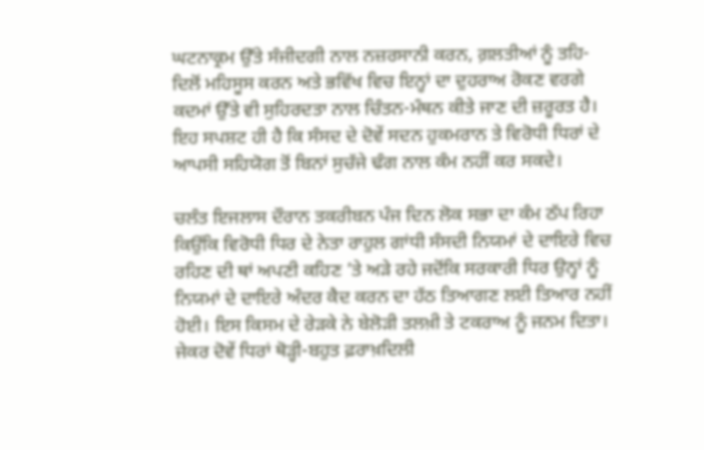ਘਟਨਾਕ੍ਰਮ ਉੱਤੇ ਸੰਜੀਦਗੀ ਨਾਲ ਨਜ਼ਰਸਾਨੀ ਕਰਨ, ਗ਼ਲਤੀਆਂ ਨੂੰ ਤਹਿ-ਦਿਲੋਂ ਮਹਿਸੂਸ ਕਰਨ ਅਤੇ ਭਵਿੱਖ ਵਿਚ ਇਨ੍ਹਾਂ ਦਾ ਦੁਹਰਾਅ ਰੋਕਣ ਵਰਗੇ ਕਦਮਾਂ ਉੱਤੇ ਵੀ ਸੁਹਿਰਦਤਾ ਨਾਲ ਚਿੰਤਨ-ਮੰਥਨ ਕੀਤੇ ਜਾਣ ਦੀ ਜ਼ਰੂਰਤ ਹੈ। ਇਹ ਸਪਸ਼ਟ ਹੀ ਹੈ ਕਿ ਸੰਸਦ ਦੇ ਦੋਵੇਂ ਸਦਨ ਹੁਕਮਰਾਨ ਤੇ ਵਿਰੋਧੀ ਧਿਰਾਂ ਦੇ ਆਪਸੀ ਸਹਿਯੋਗ ਤੋਂ ਬਿਨਾਂ ਸੁਚੱਜੇ ਢੰਗ ਨਾਲ ਕੰਮ ਨਹੀਂ ਕਰ ਸਕਦੇ।

ਚਲੰਤ ਇਜਲਾਸ ਦੌਰਾਨ ਤਕਰੀਬਨ ਪੰਜ ਦਿਨ ਲੋਕ ਸਭਾ ਦਾ ਕੰਮ ਠੱਪ ਰਿਹਾ ਕਿਉਂਕਿ ਵਿਰੋਧੀ ਧਿਰ ਦੇ ਨੇਤਾ ਰਾਹੁਲ ਗਾਂਧੀ ਸੰਸਦੀ ਨਿਯਮਾਂ ਦੇ ਦਾਇਰੇ ਵਿਚ ਰਹਿਣ ਦੀ ਥਾਂ ਅਪਣੀ ਕਹਿਣ ’ਤੇ ਅੜੇ ਰਹੇ ਜਦੋਂਕਿ ਸਰਕਾਰੀ ਧਿਰ ਉਨ੍ਹਾਂ ਨੂੰ ਨਿਯਮਾਂ ਦੇ ਦਾਇਰੇ ਅੰਦਰ ਕੈਦ ਕਰਨ ਦਾ ਹੱਠ ਤਿਆਗਣ ਲਈ ਤਿਆਰ ਨਹੀਂ ਹੋਈ। ਇਸ ਕਿਸਮ ਦੇ ਰੇੜਕੇ ਨੇ ਬੇਲੋੜੀ ਤਲਖ਼ੀ ਤੇ ਟਕਰਾਅ ਨੂੰ ਜਨਮ ਦਿਤਾ। ਜੇਕਰ ਦੋਵੇਂ ਧਿਰਾਂ ਥੋੜ੍ਹੀ-ਬਹੁਤ ਫ਼ਰਾਖ਼ਦਿਲੀ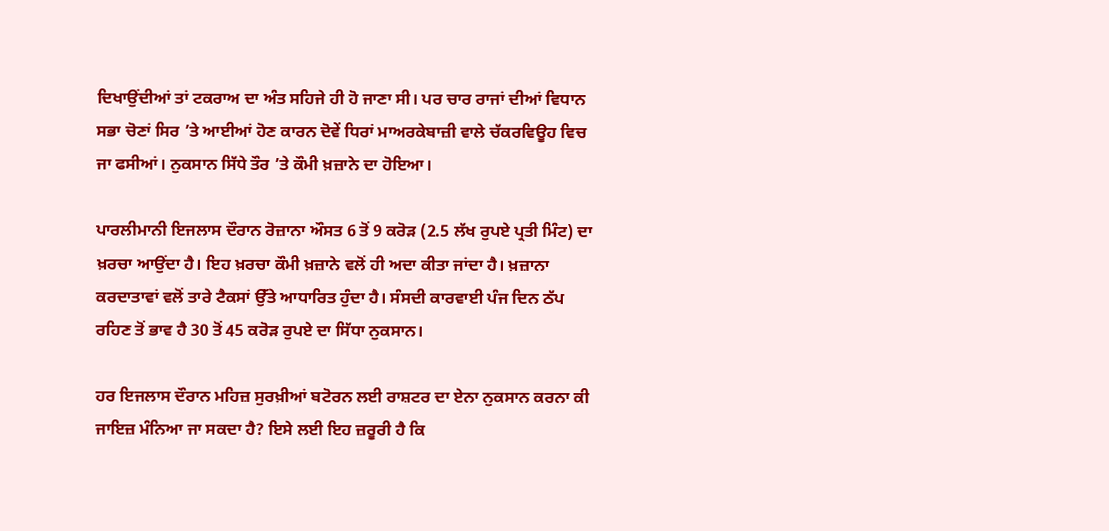ਦਿਖਾਉਂਦੀਆਂ ਤਾਂ ਟਕਰਾਅ ਦਾ ਅੰਤ ਸਹਿਜੇ ਹੀ ਹੋ ਜਾਣਾ ਸੀ। ਪਰ ਚਾਰ ਰਾਜਾਂ ਦੀਆਂ ਵਿਧਾਨ ਸਭਾ ਚੋਣਾਂ ਸਿਰ ’ਤੇ ਆਈਆਂ ਹੋਣ ਕਾਰਨ ਦੋਵੇਂ ਧਿਰਾਂ ਮਾਅਰਕੇਬਾਜ਼ੀ ਵਾਲੇ ਚੱਕਰਵਿਊਹ ਵਿਚ ਜਾ ਫਸੀਆਂ। ਨੁਕਸਾਨ ਸਿੱਧੇ ਤੌਰ ’ਤੇ ਕੌਮੀ ਖ਼ਜ਼ਾਨੇ ਦਾ ਹੋਇਆ।

ਪਾਰਲੀਮਾਨੀ ਇਜਲਾਸ ਦੌਰਾਨ ਰੋਜ਼ਾਨਾ ਔਸਤ 6 ਤੋਂ 9 ਕਰੋੜ (2.5 ਲੱਖ ਰੁਪਏ ਪ੍ਰਤੀ ਮਿੰਟ) ਦਾ ਖ਼ਰਚਾ ਆਉਂਦਾ ਹੈ। ਇਹ ਖ਼ਰਚਾ ਕੌਮੀ ਖ਼ਜ਼ਾਨੇ ਵਲੋਂ ਹੀ ਅਦਾ ਕੀਤਾ ਜਾਂਦਾ ਹੈ। ਖ਼ਜ਼ਾਨਾ ਕਰਦਾਤਾਵਾਂ ਵਲੋਂ ਤਾਰੇ ਟੈਕਸਾਂ ਉੱਤੇ ਆਧਾਰਿਤ ਹੁੰਦਾ ਹੈ। ਸੰਸਦੀ ਕਾਰਵਾਈ ਪੰਜ ਦਿਨ ਠੱਪ ਰਹਿਣ ਤੋਂ ਭਾਵ ਹੈ 30 ਤੋਂ 45 ਕਰੋੜ ਰੁਪਏ ਦਾ ਸਿੱਧਾ ਨੁਕਸਾਨ।

ਹਰ ਇਜਲਾਸ ਦੌਰਾਨ ਮਹਿਜ਼ ਸੁਰਖ਼ੀਆਂ ਬਟੋਰਨ ਲਈ ਰਾਸ਼ਟਰ ਦਾ ਏਨਾ ਨੁਕਸਾਨ ਕਰਨਾ ਕੀ ਜਾਇਜ਼ ਮੰਨਿਆ ਜਾ ਸਕਦਾ ਹੈ? ਇਸੇ ਲਈ ਇਹ ਜ਼ਰੂਰੀ ਹੈ ਕਿ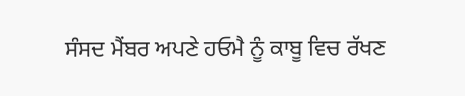ਸੰਸਦ ਮੈਂਬਰ ਅਪਣੇ ਹਓਮੈ ਨੂੰ ਕਾਬੂ ਵਿਚ ਰੱਖਣ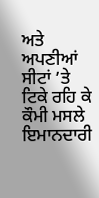ਅਤੇ ਅਪਣੀਆਂ ਸੀਟਾਂ ’ਤੇ ਟਿਕੇ ਰਹਿ ਕੇ ਕੌਮੀ ਮਸਲੇ ਇਮਾਨਦਾਰੀ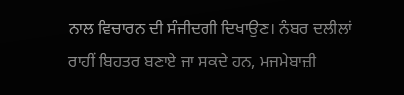ਨਾਲ ਵਿਚਾਰਨ ਦੀ ਸੰਜੀਦਗੀ ਦਿਖਾਉਣ। ਨੰਬਰ ਦਲੀਲਾਂ ਰਾਹੀਂ ਬਿਹਤਰ ਬਣਾਏ ਜਾ ਸਕਦੇ ਹਨ, ਮਜਮੇਬਾਜ਼ੀ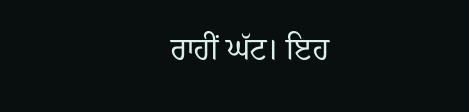ਰਾਹੀਂ ਘੱਟ। ਇਹ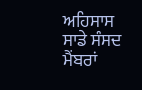ਅਹਿਸਾਸ ਸਾਡੇ ਸੰਸਦ ਮੈਂਬਰਾਂ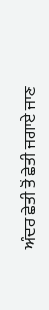ਅੰਦਰ ਛੇਤੀ ਤੋਂ ਛੇਤੀ ਜਗਾਏ ਜਾਣ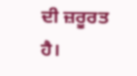ਦੀ ਜ਼ਰੂਰਤ ਹੈ।